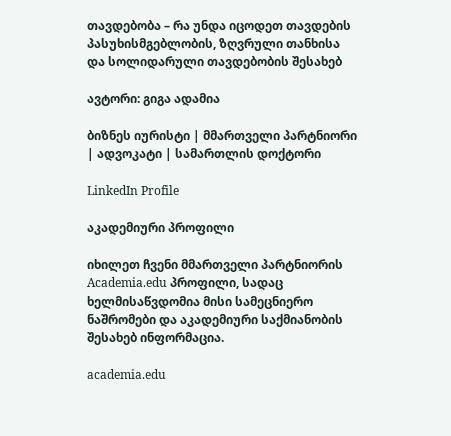თავდებობა – რა უნდა იცოდეთ თავდების პასუხისმგებლობის, ზღვრული თანხისა და სოლიდარული თავდებობის შესახებ

ავტორი: გიგა ადამია

ბიზნეს იურისტი | მმართველი პარტნიორი | ადვოკატი | სამართლის დოქტორი

LinkedIn Profile

აკადემიური პროფილი

იხილეთ ჩვენი მმართველი პარტნიორის Academia.edu პროფილი, სადაც ხელმისაწვდომია მისი სამეცნიერო ნაშრომები და აკადემიური საქმიანობის შესახებ ინფორმაცია.

academia.edu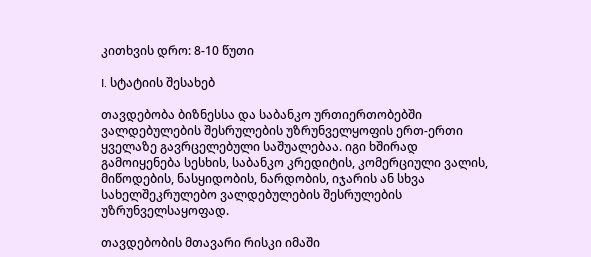კითხვის დრო: 8-10 წუთი

I. სტატიის შესახებ

თავდებობა ბიზნესსა და საბანკო ურთიერთობებში ვალდებულების შესრულების უზრუნველყოფის ერთ-ერთი ყველაზე გავრცელებული საშუალებაა. იგი ხშირად გამოიყენება სესხის, საბანკო კრედიტის, კომერციული ვალის, მიწოდების, ნასყიდობის, ნარდობის, იჯარის ან სხვა სახელშეკრულებო ვალდებულების შესრულების უზრუნველსაყოფად.

თავდებობის მთავარი რისკი იმაში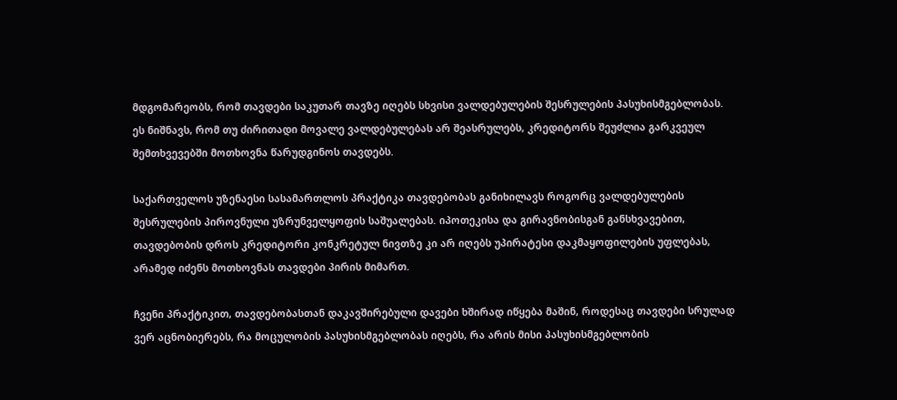მდგომარეობს, რომ თავდები საკუთარ თავზე იღებს სხვისი ვალდებულების შესრულების პასუხისმგებლობას. ეს ნიშნავს, რომ თუ ძირითადი მოვალე ვალდებულებას არ შეასრულებს, კრედიტორს შეუძლია გარკვეულ შემთხვევებში მოთხოვნა წარუდგინოს თავდებს.

საქართველოს უზენაესი სასამართლოს პრაქტიკა თავდებობას განიხილავს როგორც ვალდებულების შესრულების პიროვნული უზრუნველყოფის საშუალებას. იპოთეკისა და გირავნობისგან განსხვავებით, თავდებობის დროს კრედიტორი კონკრეტულ ნივთზე კი არ იღებს უპირატესი დაკმაყოფილების უფლებას, არამედ იძენს მოთხოვნას თავდები პირის მიმართ.

ჩვენი პრაქტიკით, თავდებობასთან დაკავშირებული დავები ხშირად იწყება მაშინ, როდესაც თავდები სრულად ვერ აცნობიერებს, რა მოცულობის პასუხისმგებლობას იღებს, რა არის მისი პასუხისმგებლობის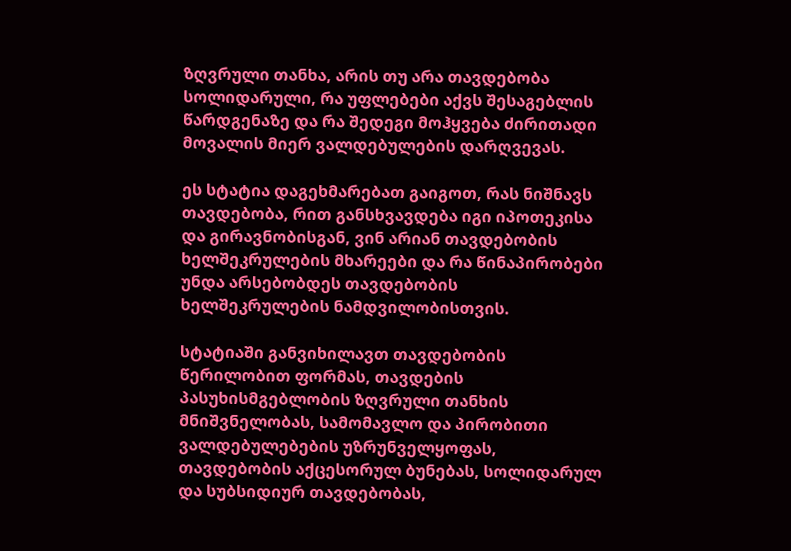ზღვრული თანხა, არის თუ არა თავდებობა სოლიდარული, რა უფლებები აქვს შესაგებლის წარდგენაზე და რა შედეგი მოჰყვება ძირითადი მოვალის მიერ ვალდებულების დარღვევას.

ეს სტატია დაგეხმარებათ გაიგოთ, რას ნიშნავს თავდებობა, რით განსხვავდება იგი იპოთეკისა და გირავნობისგან, ვინ არიან თავდებობის ხელშეკრულების მხარეები და რა წინაპირობები უნდა არსებობდეს თავდებობის ხელშეკრულების ნამდვილობისთვის.

სტატიაში განვიხილავთ თავდებობის წერილობით ფორმას, თავდების პასუხისმგებლობის ზღვრული თანხის მნიშვნელობას, სამომავლო და პირობითი ვალდებულებების უზრუნველყოფას, თავდებობის აქცესორულ ბუნებას, სოლიდარულ და სუბსიდიურ თავდებობას,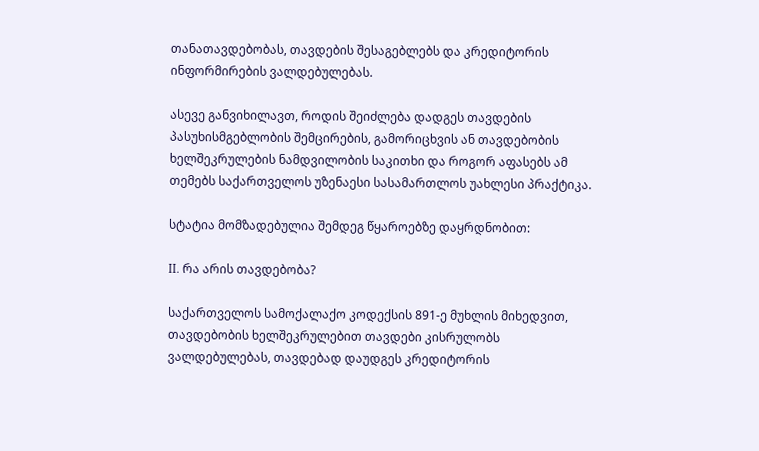თანათავდებობას, თავდების შესაგებლებს და კრედიტორის ინფორმირების ვალდებულებას.

ასევე განვიხილავთ, როდის შეიძლება დადგეს თავდების პასუხისმგებლობის შემცირების, გამორიცხვის ან თავდებობის ხელშეკრულების ნამდვილობის საკითხი და როგორ აფასებს ამ თემებს საქართველოს უზენაესი სასამართლოს უახლესი პრაქტიკა.

სტატია მომზადებულია შემდეგ წყაროებზე დაყრდნობით:

II. რა არის თავდებობა?

საქართველოს სამოქალაქო კოდექსის 891-ე მუხლის მიხედვით, თავდებობის ხელშეკრულებით თავდები კისრულობს ვალდებულებას, თავდებად დაუდგეს კრედიტორის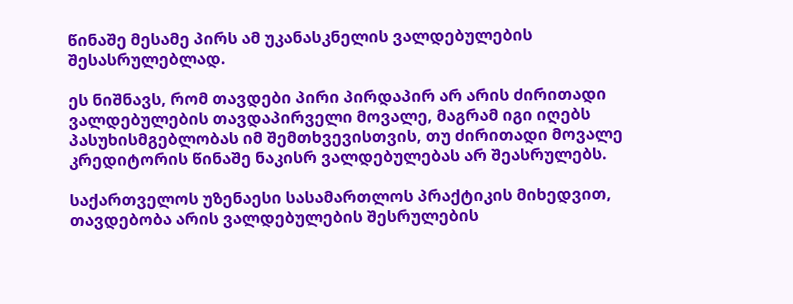წინაშე მესამე პირს ამ უკანასკნელის ვალდებულების შესასრულებლად.

ეს ნიშნავს, რომ თავდები პირი პირდაპირ არ არის ძირითადი ვალდებულების თავდაპირველი მოვალე, მაგრამ იგი იღებს პასუხისმგებლობას იმ შემთხვევისთვის, თუ ძირითადი მოვალე კრედიტორის წინაშე ნაკისრ ვალდებულებას არ შეასრულებს.

საქართველოს უზენაესი სასამართლოს პრაქტიკის მიხედვით, თავდებობა არის ვალდებულების შესრულების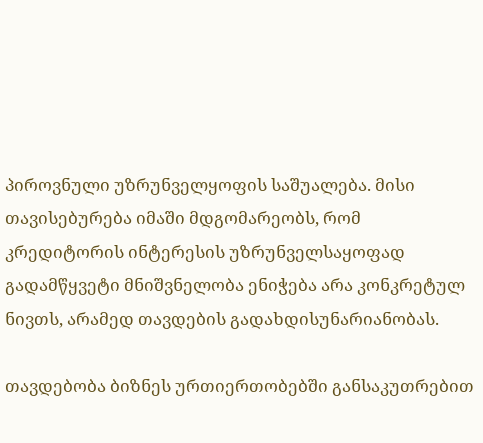პიროვნული უზრუნველყოფის საშუალება. მისი თავისებურება იმაში მდგომარეობს, რომ კრედიტორის ინტერესის უზრუნველსაყოფად გადამწყვეტი მნიშვნელობა ენიჭება არა კონკრეტულ ნივთს, არამედ თავდების გადახდისუნარიანობას.

თავდებობა ბიზნეს ურთიერთობებში განსაკუთრებით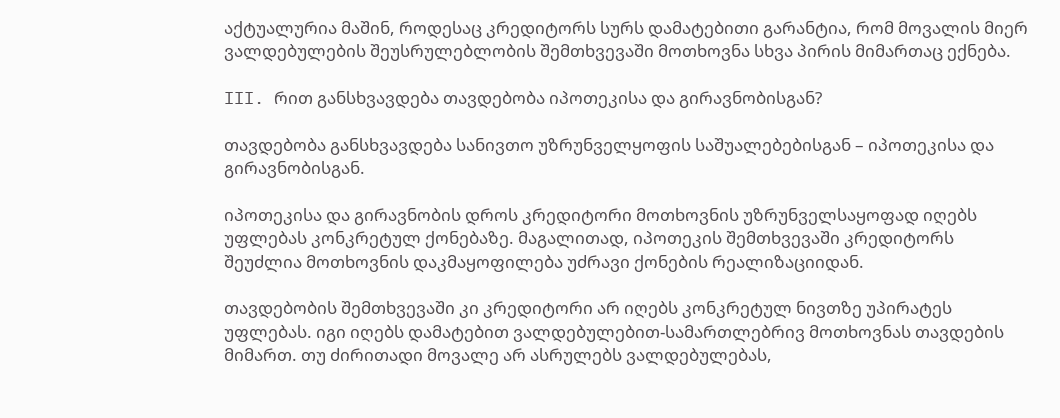აქტუალურია მაშინ, როდესაც კრედიტორს სურს დამატებითი გარანტია, რომ მოვალის მიერ ვალდებულების შეუსრულებლობის შემთხვევაში მოთხოვნა სხვა პირის მიმართაც ექნება.

III. რით განსხვავდება თავდებობა იპოთეკისა და გირავნობისგან?

თავდებობა განსხვავდება სანივთო უზრუნველყოფის საშუალებებისგან – იპოთეკისა და გირავნობისგან.

იპოთეკისა და გირავნობის დროს კრედიტორი მოთხოვნის უზრუნველსაყოფად იღებს უფლებას კონკრეტულ ქონებაზე. მაგალითად, იპოთეკის შემთხვევაში კრედიტორს შეუძლია მოთხოვნის დაკმაყოფილება უძრავი ქონების რეალიზაციიდან.

თავდებობის შემთხვევაში კი კრედიტორი არ იღებს კონკრეტულ ნივთზე უპირატეს უფლებას. იგი იღებს დამატებით ვალდებულებით-სამართლებრივ მოთხოვნას თავდების მიმართ. თუ ძირითადი მოვალე არ ასრულებს ვალდებულებას,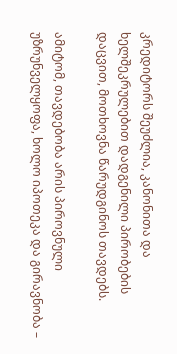კრედიტორს შეუძლია, კანონითა და ხელშეკრულებით დადგენილი პირობების დაცვით, მოთხოვნა წარუდგინოს თავდებს.

ამიტომ, თავდებობა არის პიროვნული უზრუნველყოფა, ხოლო იპოთეკა და გირავნობა –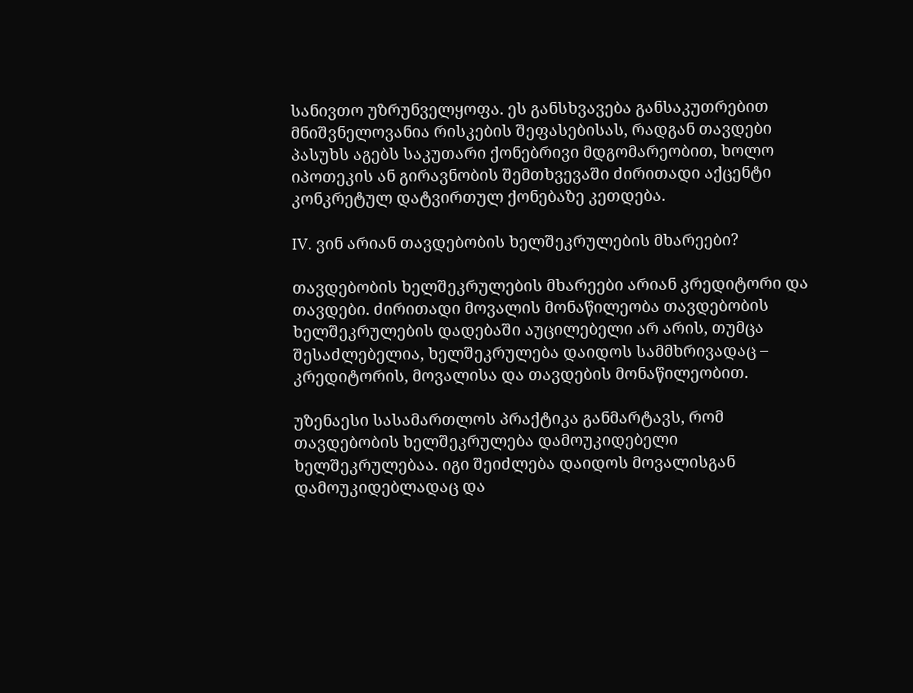სანივთო უზრუნველყოფა. ეს განსხვავება განსაკუთრებით მნიშვნელოვანია რისკების შეფასებისას, რადგან თავდები პასუხს აგებს საკუთარი ქონებრივი მდგომარეობით, ხოლო იპოთეკის ან გირავნობის შემთხვევაში ძირითადი აქცენტი კონკრეტულ დატვირთულ ქონებაზე კეთდება.

IV. ვინ არიან თავდებობის ხელშეკრულების მხარეები?

თავდებობის ხელშეკრულების მხარეები არიან კრედიტორი და თავდები. ძირითადი მოვალის მონაწილეობა თავდებობის ხელშეკრულების დადებაში აუცილებელი არ არის, თუმცა შესაძლებელია, ხელშეკრულება დაიდოს სამმხრივადაც – კრედიტორის, მოვალისა და თავდების მონაწილეობით.

უზენაესი სასამართლოს პრაქტიკა განმარტავს, რომ თავდებობის ხელშეკრულება დამოუკიდებელი ხელშეკრულებაა. იგი შეიძლება დაიდოს მოვალისგან დამოუკიდებლადაც და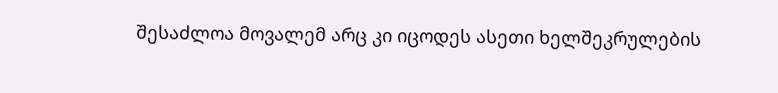შესაძლოა მოვალემ არც კი იცოდეს ასეთი ხელშეკრულების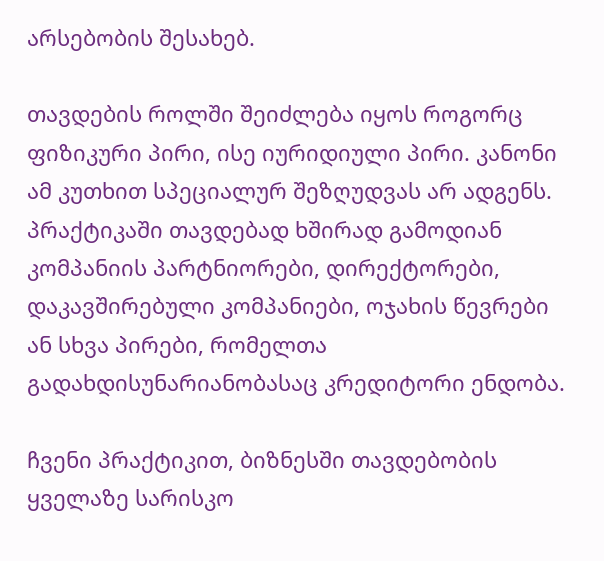არსებობის შესახებ.

თავდების როლში შეიძლება იყოს როგორც ფიზიკური პირი, ისე იურიდიული პირი. კანონი ამ კუთხით სპეციალურ შეზღუდვას არ ადგენს. პრაქტიკაში თავდებად ხშირად გამოდიან კომპანიის პარტნიორები, დირექტორები, დაკავშირებული კომპანიები, ოჯახის წევრები ან სხვა პირები, რომელთა გადახდისუნარიანობასაც კრედიტორი ენდობა.

ჩვენი პრაქტიკით, ბიზნესში თავდებობის ყველაზე სარისკო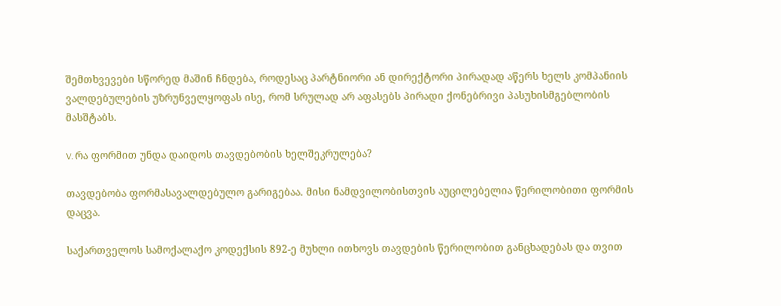შემთხვევები სწორედ მაშინ ჩნდება, როდესაც პარტნიორი ან დირექტორი პირადად აწერს ხელს კომპანიის ვალდებულების უზრუნველყოფას ისე, რომ სრულად არ აფასებს პირადი ქონებრივი პასუხისმგებლობის მასშტაბს.

V. რა ფორმით უნდა დაიდოს თავდებობის ხელშეკრულება?

თავდებობა ფორმასავალდებულო გარიგებაა. მისი ნამდვილობისთვის აუცილებელია წერილობითი ფორმის დაცვა.

საქართველოს სამოქალაქო კოდექსის 892-ე მუხლი ითხოვს თავდების წერილობით განცხადებას და თვით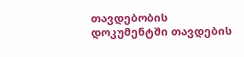თავდებობის დოკუმენტში თავდების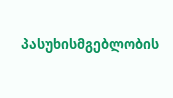პასუხისმგებლობის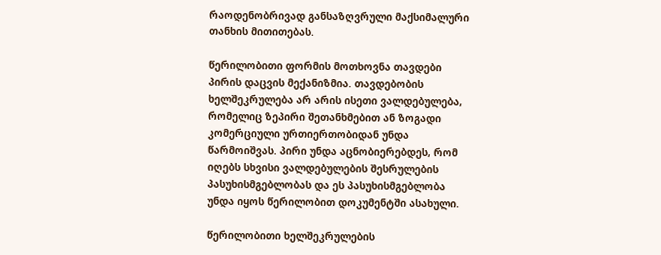რაოდენობრივად განსაზღვრული მაქსიმალური თანხის მითითებას.

წერილობითი ფორმის მოთხოვნა თავდები პირის დაცვის მექანიზმია. თავდებობის ხელშეკრულება არ არის ისეთი ვალდებულება, რომელიც ზეპირი შეთანხმებით ან ზოგადი კომერციული ურთიერთობიდან უნდა წარმოიშვას. პირი უნდა აცნობიერებდეს, რომ იღებს სხვისი ვალდებულების შესრულების პასუხისმგებლობას და ეს პასუხისმგებლობა უნდა იყოს წერილობით დოკუმენტში ასახული.

წერილობითი ხელშეკრულების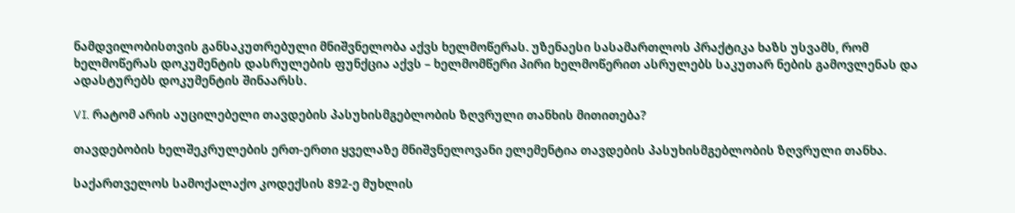ნამდვილობისთვის განსაკუთრებული მნიშვნელობა აქვს ხელმოწერას. უზენაესი სასამართლოს პრაქტიკა ხაზს უსვამს, რომ ხელმოწერას დოკუმენტის დასრულების ფუნქცია აქვს – ხელმომწერი პირი ხელმოწერით ასრულებს საკუთარ ნების გამოვლენას და ადასტურებს დოკუმენტის შინაარსს.

VI. რატომ არის აუცილებელი თავდების პასუხისმგებლობის ზღვრული თანხის მითითება?

თავდებობის ხელშეკრულების ერთ-ერთი ყველაზე მნიშვნელოვანი ელემენტია თავდების პასუხისმგებლობის ზღვრული თანხა.

საქართველოს სამოქალაქო კოდექსის 892-ე მუხლის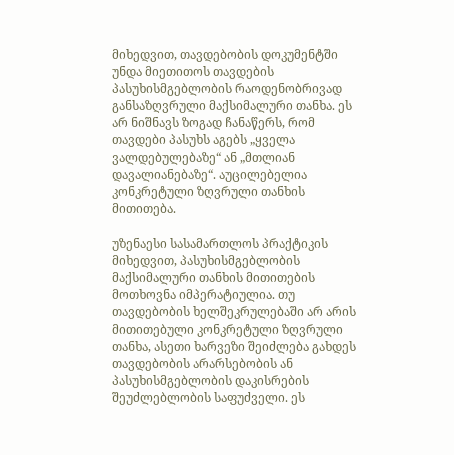მიხედვით, თავდებობის დოკუმენტში უნდა მიეთითოს თავდების პასუხისმგებლობის რაოდენობრივად განსაზღვრული მაქსიმალური თანხა. ეს არ ნიშნავს ზოგად ჩანაწერს, რომ თავდები პასუხს აგებს „ყველა ვალდებულებაზე“ ან „მთლიან დავალიანებაზე“. აუცილებელია კონკრეტული ზღვრული თანხის მითითება.

უზენაესი სასამართლოს პრაქტიკის მიხედვით, პასუხისმგებლობის მაქსიმალური თანხის მითითების მოთხოვნა იმპერატიულია. თუ თავდებობის ხელშეკრულებაში არ არის მითითებული კონკრეტული ზღვრული თანხა, ასეთი ხარვეზი შეიძლება გახდეს თავდებობის არარსებობის ან პასუხისმგებლობის დაკისრების შეუძლებლობის საფუძველი. ეს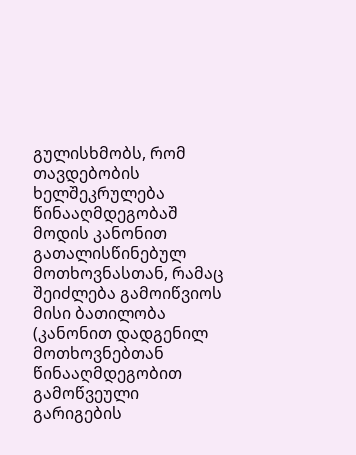გულისხმობს, რომ თავდებობის ხელშეკრულება წინააღმდეგობაშ მოდის კანონით გათალისწინებულ მოთხოვნასთან, რამაც შეიძლება გამოიწვიოს მისი ბათილობა (კანონით დადგენილ მოთხოვნებთან წინააღმდეგობით გამოწვეული გარიგების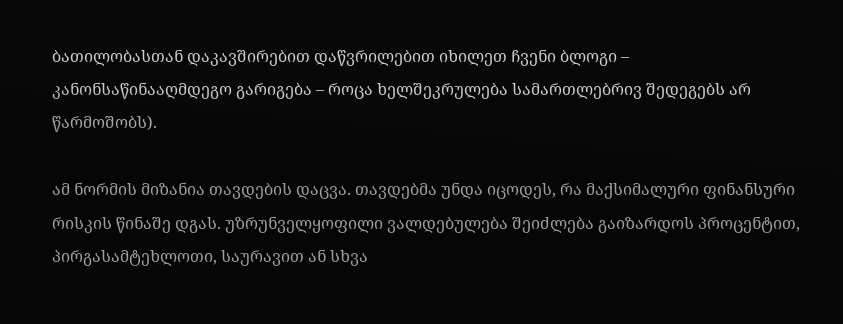ბათილობასთან დაკავშირებით დაწვრილებით იხილეთ ჩვენი ბლოგი – კანონსაწინააღმდეგო გარიგება – როცა ხელშეკრულება სამართლებრივ შედეგებს არ წარმოშობს).

ამ ნორმის მიზანია თავდების დაცვა. თავდებმა უნდა იცოდეს, რა მაქსიმალური ფინანსური რისკის წინაშე დგას. უზრუნველყოფილი ვალდებულება შეიძლება გაიზარდოს პროცენტით, პირგასამტეხლოთი, საურავით ან სხვა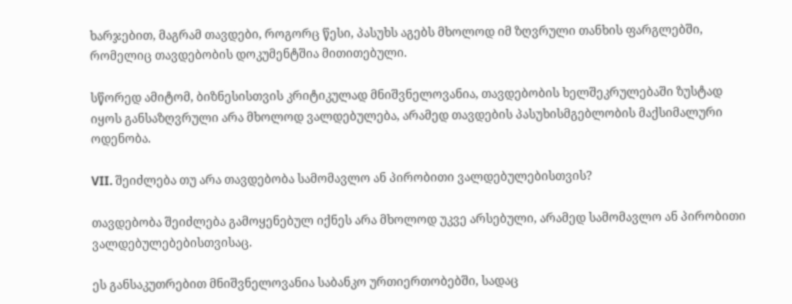ხარჯებით, მაგრამ თავდები, როგორც წესი, პასუხს აგებს მხოლოდ იმ ზღვრული თანხის ფარგლებში, რომელიც თავდებობის დოკუმენტშია მითითებული.

სწორედ ამიტომ, ბიზნესისთვის კრიტიკულად მნიშვნელოვანია, თავდებობის ხელშეკრულებაში ზუსტად იყოს განსაზღვრული არა მხოლოდ ვალდებულება, არამედ თავდების პასუხისმგებლობის მაქსიმალური ოდენობა.

VII. შეიძლება თუ არა თავდებობა სამომავლო ან პირობითი ვალდებულებისთვის?

თავდებობა შეიძლება გამოყენებულ იქნეს არა მხოლოდ უკვე არსებული, არამედ სამომავლო ან პირობითი ვალდებულებებისთვისაც.

ეს განსაკუთრებით მნიშვნელოვანია საბანკო ურთიერთობებში, სადაც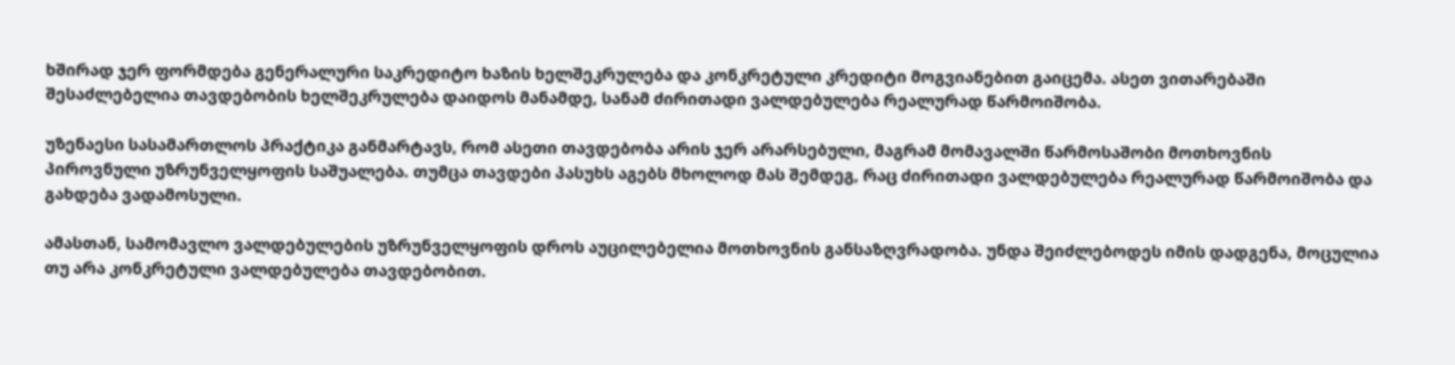ხშირად ჯერ ფორმდება გენერალური საკრედიტო ხაზის ხელშეკრულება და კონკრეტული კრედიტი მოგვიანებით გაიცემა. ასეთ ვითარებაში შესაძლებელია თავდებობის ხელშეკრულება დაიდოს მანამდე, სანამ ძირითადი ვალდებულება რეალურად წარმოიშობა.

უზენაესი სასამართლოს პრაქტიკა განმარტავს, რომ ასეთი თავდებობა არის ჯერ არარსებული, მაგრამ მომავალში წარმოსაშობი მოთხოვნის პიროვნული უზრუნველყოფის საშუალება. თუმცა თავდები პასუხს აგებს მხოლოდ მას შემდეგ, რაც ძირითადი ვალდებულება რეალურად წარმოიშობა და გახდება ვადამოსული.

ამასთან, სამომავლო ვალდებულების უზრუნველყოფის დროს აუცილებელია მოთხოვნის განსაზღვრადობა. უნდა შეიძლებოდეს იმის დადგენა, მოცულია თუ არა კონკრეტული ვალდებულება თავდებობით.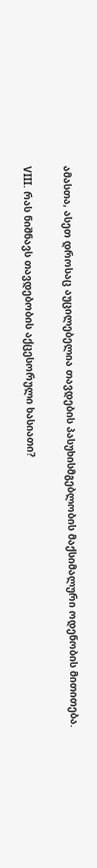ამასთა, ასეთ დროსაც აუცილებელია თავდების პასუხისმგებლობის მაქსიმალური ოდენობის მითითება.

VIII. რას ნიშნავს თავდებობის აქცესორული ხასიათი?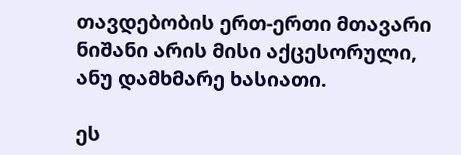თავდებობის ერთ-ერთი მთავარი ნიშანი არის მისი აქცესორული, ანუ დამხმარე ხასიათი.

ეს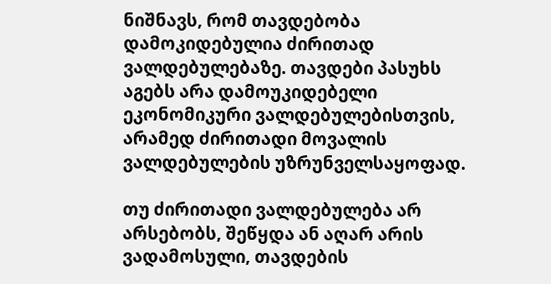ნიშნავს, რომ თავდებობა დამოკიდებულია ძირითად ვალდებულებაზე. თავდები პასუხს აგებს არა დამოუკიდებელი ეკონომიკური ვალდებულებისთვის, არამედ ძირითადი მოვალის ვალდებულების უზრუნველსაყოფად.

თუ ძირითადი ვალდებულება არ არსებობს, შეწყდა ან აღარ არის ვადამოსული, თავდების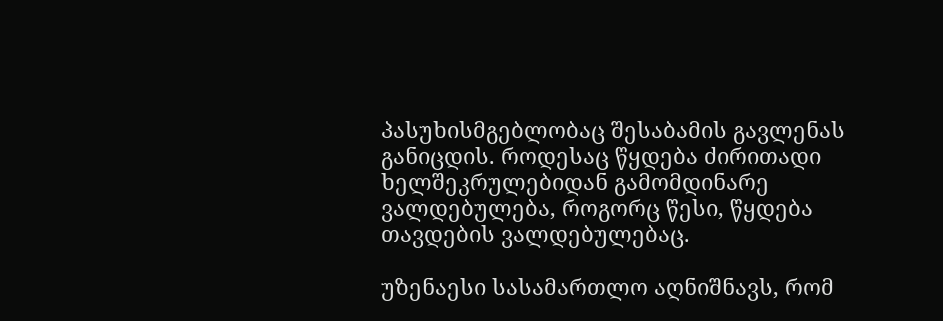პასუხისმგებლობაც შესაბამის გავლენას განიცდის. როდესაც წყდება ძირითადი ხელშეკრულებიდან გამომდინარე ვალდებულება, როგორც წესი, წყდება თავდების ვალდებულებაც.

უზენაესი სასამართლო აღნიშნავს, რომ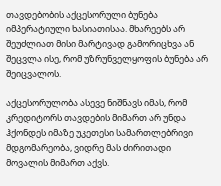თავდებობის აქცესორული ბუნება იმპერატიული ხასიათისაა. მხარეებს არ შეუძლიათ მისი მარტივად გამორიცხვა ან შეცვლა ისე, რომ უზრუნველყოფის ბუნება არ შეიცვალოს.

აქცესორულობა ასევე ნიშნავს იმას, რომ კრედიტორს თავდების მიმართ არ უნდა ჰქონდეს იმაზე უკეთესი სამართლებრივი მდგომარეობა, ვიდრე მას ძირითადი მოვალის მიმართ აქვს.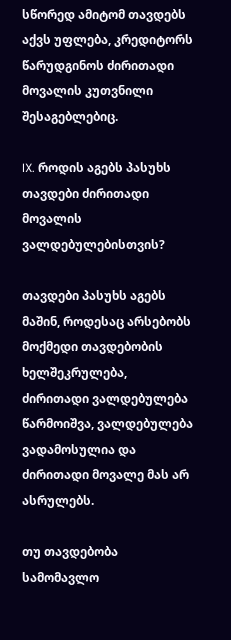სწორედ ამიტომ თავდებს აქვს უფლება, კრედიტორს წარუდგინოს ძირითადი მოვალის კუთვნილი შესაგებლებიც.

IX. როდის აგებს პასუხს თავდები ძირითადი მოვალის ვალდებულებისთვის?

თავდები პასუხს აგებს მაშინ, როდესაც არსებობს მოქმედი თავდებობის ხელშეკრულება, ძირითადი ვალდებულება წარმოიშვა, ვალდებულება ვადამოსულია და ძირითადი მოვალე მას არ ასრულებს.

თუ თავდებობა სამომავლო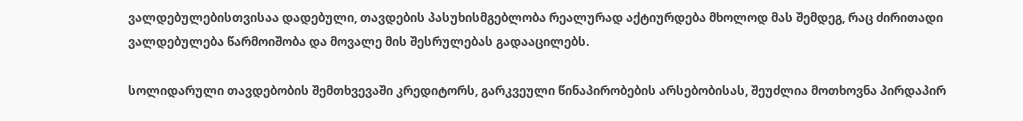ვალდებულებისთვისაა დადებული, თავდების პასუხისმგებლობა რეალურად აქტიურდება მხოლოდ მას შემდეგ, რაც ძირითადი ვალდებულება წარმოიშობა და მოვალე მის შესრულებას გადააცილებს.

სოლიდარული თავდებობის შემთხვევაში კრედიტორს, გარკვეული წინაპირობების არსებობისას, შეუძლია მოთხოვნა პირდაპირ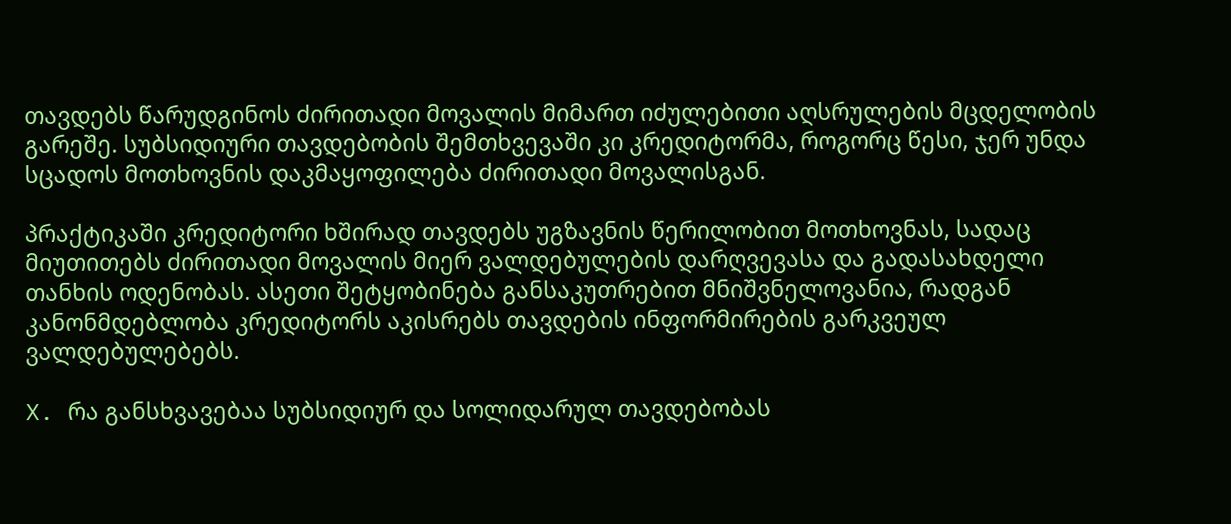თავდებს წარუდგინოს ძირითადი მოვალის მიმართ იძულებითი აღსრულების მცდელობის გარეშე. სუბსიდიური თავდებობის შემთხვევაში კი კრედიტორმა, როგორც წესი, ჯერ უნდა სცადოს მოთხოვნის დაკმაყოფილება ძირითადი მოვალისგან.

პრაქტიკაში კრედიტორი ხშირად თავდებს უგზავნის წერილობით მოთხოვნას, სადაც მიუთითებს ძირითადი მოვალის მიერ ვალდებულების დარღვევასა და გადასახდელი თანხის ოდენობას. ასეთი შეტყობინება განსაკუთრებით მნიშვნელოვანია, რადგან კანონმდებლობა კრედიტორს აკისრებს თავდების ინფორმირების გარკვეულ ვალდებულებებს.

X. რა განსხვავებაა სუბსიდიურ და სოლიდარულ თავდებობას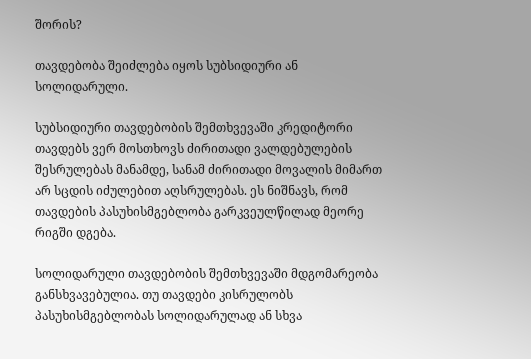შორის?

თავდებობა შეიძლება იყოს სუბსიდიური ან სოლიდარული.

სუბსიდიური თავდებობის შემთხვევაში კრედიტორი თავდებს ვერ მოსთხოვს ძირითადი ვალდებულების შესრულებას მანამდე, სანამ ძირითადი მოვალის მიმართ არ სცდის იძულებით აღსრულებას. ეს ნიშნავს, რომ თავდების პასუხისმგებლობა გარკვეულწილად მეორე რიგში დგება.

სოლიდარული თავდებობის შემთხვევაში მდგომარეობა განსხვავებულია. თუ თავდები კისრულობს პასუხისმგებლობას სოლიდარულად ან სხვა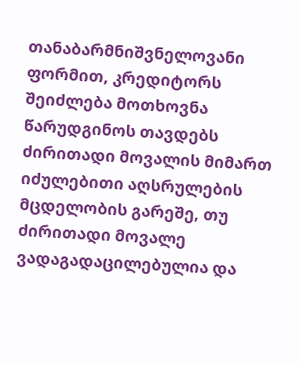თანაბარმნიშვნელოვანი ფორმით, კრედიტორს შეიძლება მოთხოვნა წარუდგინოს თავდებს ძირითადი მოვალის მიმართ იძულებითი აღსრულების მცდელობის გარეშე, თუ ძირითადი მოვალე ვადაგადაცილებულია და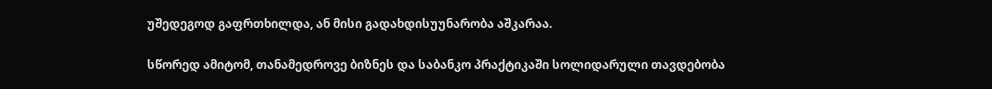უშედეგოდ გაფრთხილდა, ან მისი გადახდისუუნარობა აშკარაა.

სწორედ ამიტომ, თანამედროვე ბიზნეს და საბანკო პრაქტიკაში სოლიდარული თავდებობა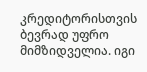კრედიტორისთვის ბევრად უფრო მიმზიდველია. იგი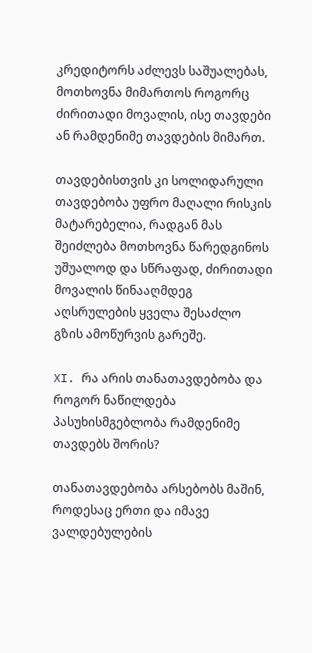კრედიტორს აძლევს საშუალებას, მოთხოვნა მიმართოს როგორც ძირითადი მოვალის, ისე თავდები ან რამდენიმე თავდების მიმართ.

თავდებისთვის კი სოლიდარული თავდებობა უფრო მაღალი რისკის მატარებელია, რადგან მას შეიძლება მოთხოვნა წარედგინოს უშუალოდ და სწრაფად, ძირითადი მოვალის წინააღმდეგ აღსრულების ყველა შესაძლო გზის ამოწურვის გარეშე.

XI. რა არის თანათავდებობა და როგორ ნაწილდება პასუხისმგებლობა რამდენიმე თავდებს შორის?

თანათავდებობა არსებობს მაშინ, როდესაც ერთი და იმავე ვალდებულების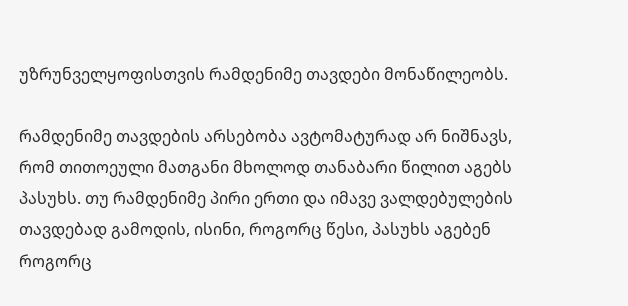უზრუნველყოფისთვის რამდენიმე თავდები მონაწილეობს.

რამდენიმე თავდების არსებობა ავტომატურად არ ნიშნავს, რომ თითოეული მათგანი მხოლოდ თანაბარი წილით აგებს პასუხს. თუ რამდენიმე პირი ერთი და იმავე ვალდებულების თავდებად გამოდის, ისინი, როგორც წესი, პასუხს აგებენ როგორც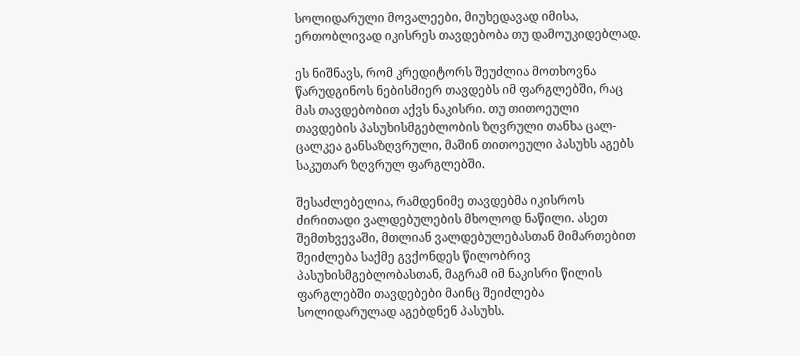სოლიდარული მოვალეები, მიუხედავად იმისა, ერთობლივად იკისრეს თავდებობა თუ დამოუკიდებლად.

ეს ნიშნავს, რომ კრედიტორს შეუძლია მოთხოვნა წარუდგინოს ნებისმიერ თავდებს იმ ფარგლებში, რაც მას თავდებობით აქვს ნაკისრი. თუ თითოეული თავდების პასუხისმგებლობის ზღვრული თანხა ცალ-ცალკეა განსაზღვრული, მაშინ თითოეული პასუხს აგებს საკუთარ ზღვრულ ფარგლებში.

შესაძლებელია, რამდენიმე თავდებმა იკისროს ძირითადი ვალდებულების მხოლოდ ნაწილი. ასეთ შემთხვევაში, მთლიან ვალდებულებასთან მიმართებით შეიძლება საქმე გვქონდეს წილობრივ პასუხისმგებლობასთან, მაგრამ იმ ნაკისრი წილის ფარგლებში თავდებები მაინც შეიძლება სოლიდარულად აგებდნენ პასუხს.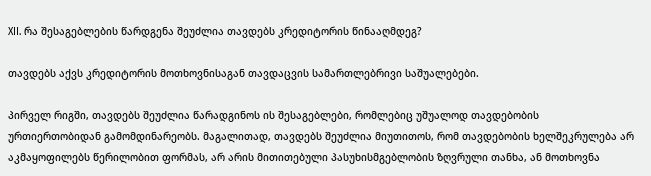XII. რა შესაგებლების წარდგენა შეუძლია თავდებს კრედიტორის წინააღმდეგ?

თავდებს აქვს კრედიტორის მოთხოვნისაგან თავდაცვის სამართლებრივი საშუალებები.

პირველ რიგში, თავდებს შეუძლია წარადგინოს ის შესაგებლები, რომლებიც უშუალოდ თავდებობის ურთიერთობიდან გამომდინარეობს. მაგალითად, თავდებს შეუძლია მიუთითოს, რომ თავდებობის ხელშეკრულება არ აკმაყოფილებს წერილობით ფორმას, არ არის მითითებული პასუხისმგებლობის ზღვრული თანხა, ან მოთხოვნა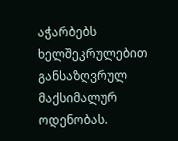აჭარბებს ხელშეკრულებით განსაზღვრულ მაქსიმალურ ოდენობას.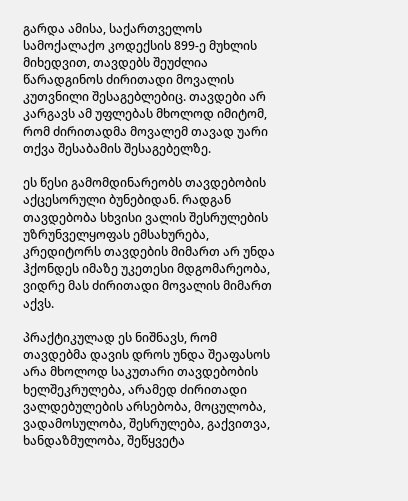გარდა ამისა, საქართველოს სამოქალაქო კოდექსის 899-ე მუხლის მიხედვით, თავდებს შეუძლია წარადგინოს ძირითადი მოვალის კუთვნილი შესაგებლებიც. თავდები არ კარგავს ამ უფლებას მხოლოდ იმიტომ, რომ ძირითადმა მოვალემ თავად უარი თქვა შესაბამის შესაგებელზე.

ეს წესი გამომდინარეობს თავდებობის აქცესორული ბუნებიდან. რადგან თავდებობა სხვისი ვალის შესრულების უზრუნველყოფას ემსახურება, კრედიტორს თავდების მიმართ არ უნდა ჰქონდეს იმაზე უკეთესი მდგომარეობა, ვიდრე მას ძირითადი მოვალის მიმართ აქვს.

პრაქტიკულად ეს ნიშნავს, რომ თავდებმა დავის დროს უნდა შეაფასოს არა მხოლოდ საკუთარი თავდებობის ხელშეკრულება, არამედ ძირითადი ვალდებულების არსებობა, მოცულობა, ვადამოსულობა, შესრულება, გაქვითვა, ხანდაზმულობა, შეწყვეტა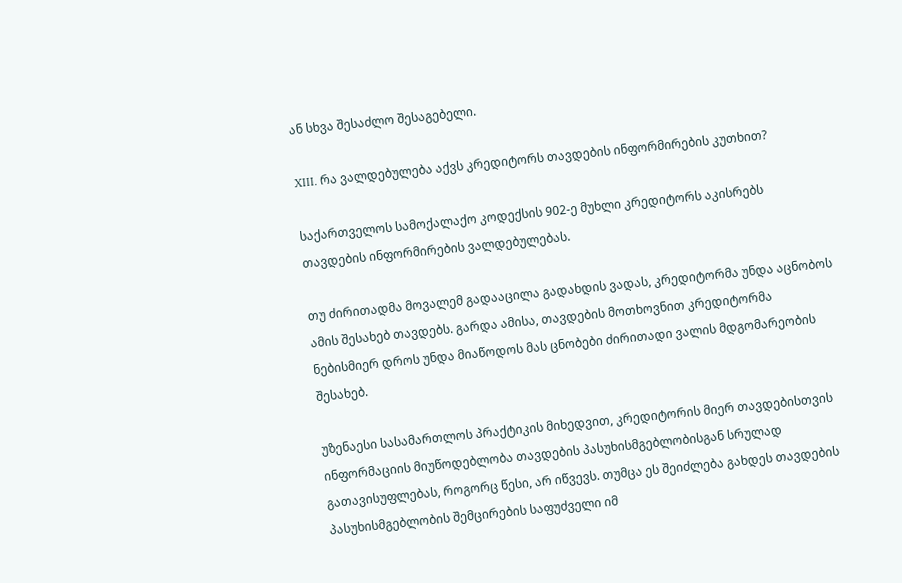ან სხვა შესაძლო შესაგებელი.

XIII. რა ვალდებულება აქვს კრედიტორს თავდების ინფორმირების კუთხით?

საქართველოს სამოქალაქო კოდექსის 902-ე მუხლი კრედიტორს აკისრებს თავდების ინფორმირების ვალდებულებას.

თუ ძირითადმა მოვალემ გადააცილა გადახდის ვადას, კრედიტორმა უნდა აცნობოს ამის შესახებ თავდებს. გარდა ამისა, თავდების მოთხოვნით კრედიტორმა ნებისმიერ დროს უნდა მიაწოდოს მას ცნობები ძირითადი ვალის მდგომარეობის შესახებ.

უზენაესი სასამართლოს პრაქტიკის მიხედვით, კრედიტორის მიერ თავდებისთვის ინფორმაციის მიუწოდებლობა თავდების პასუხისმგებლობისგან სრულად გათავისუფლებას, როგორც წესი, არ იწვევს. თუმცა ეს შეიძლება გახდეს თავდების პასუხისმგებლობის შემცირების საფუძველი იმ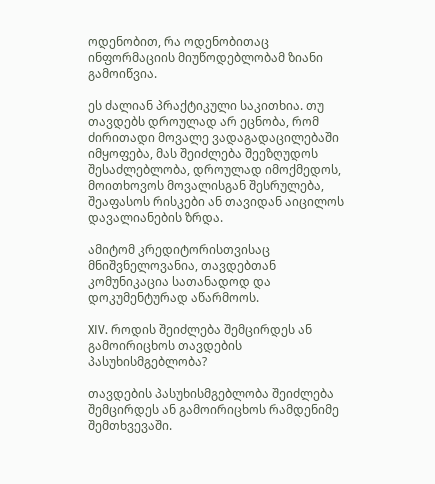ოდენობით, რა ოდენობითაც ინფორმაციის მიუწოდებლობამ ზიანი გამოიწვია.

ეს ძალიან პრაქტიკული საკითხია. თუ თავდებს დროულად არ ეცნობა, რომ ძირითადი მოვალე ვადაგადაცილებაში იმყოფება, მას შეიძლება შეეზღუდოს შესაძლებლობა, დროულად იმოქმედოს, მოითხოვოს მოვალისგან შესრულება, შეაფასოს რისკები ან თავიდან აიცილოს დავალიანების ზრდა.

ამიტომ კრედიტორისთვისაც მნიშვნელოვანია, თავდებთან კომუნიკაცია სათანადოდ და დოკუმენტურად აწარმოოს.

XIV. როდის შეიძლება შემცირდეს ან გამოირიცხოს თავდების პასუხისმგებლობა?

თავდების პასუხისმგებლობა შეიძლება შემცირდეს ან გამოირიცხოს რამდენიმე შემთხვევაში.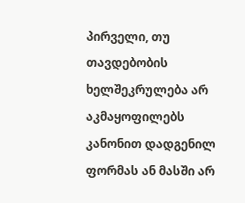პირველი, თუ თავდებობის ხელშეკრულება არ აკმაყოფილებს კანონით დადგენილ ფორმას ან მასში არ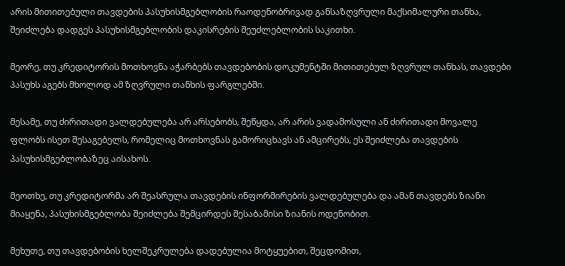არის მითითებული თავდების პასუხისმგებლობის რაოდენობრივად განსაზღვრული მაქსიმალური თანხა, შეიძლება დადგეს პასუხისმგებლობის დაკისრების შეუძლებლობის საკითხი.

მეორე, თუ კრედიტორის მოთხოვნა აჭარბებს თავდებობის დოკუმენტში მითითებულ ზღვრულ თანხას, თავდები პასუხს აგებს მხოლოდ ამ ზღვრული თანხის ფარგლებში.

მესამე, თუ ძირითადი ვალდებულება არ არსებობს, შეწყდა, არ არის ვადამოსული ან ძირითადი მოვალე ფლობს ისეთ შესაგებელს, რომელიც მოთხოვნას გამორიცხავს ან ამცირებს, ეს შეიძლება თავდების პასუხისმგებლობაზეც აისახოს.

მეოთხე, თუ კრედიტორმა არ შეასრულა თავდების ინფორმირების ვალდებულება და ამან თავდებს ზიანი მიაყენა, პასუხისმგებლობა შეიძლება შემცირდეს შესაბამისი ზიანის ოდენობით.

მეხუთე, თუ თავდებობის ხელშეკრულება დადებულია მოტყუებით, შეცდომით,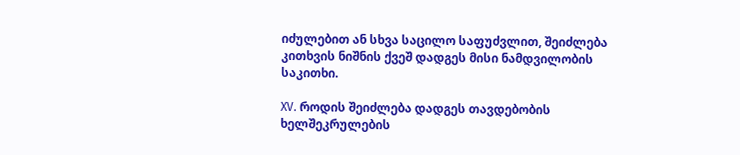იძულებით ან სხვა საცილო საფუძვლით, შეიძლება კითხვის ნიშნის ქვეშ დადგეს მისი ნამდვილობის საკითხი.

XV. როდის შეიძლება დადგეს თავდებობის ხელშეკრულების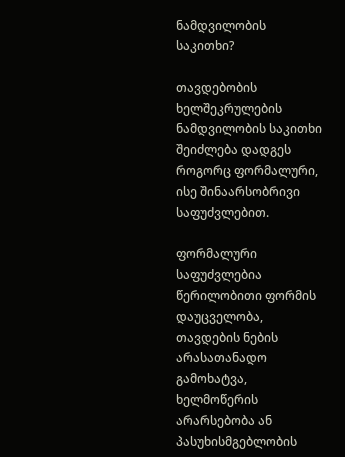ნამდვილობის საკითხი?

თავდებობის ხელშეკრულების ნამდვილობის საკითხი შეიძლება დადგეს როგორც ფორმალური, ისე შინაარსობრივი საფუძვლებით.

ფორმალური საფუძვლებია წერილობითი ფორმის დაუცველობა, თავდების ნების არასათანადო გამოხატვა, ხელმოწერის არარსებობა ან პასუხისმგებლობის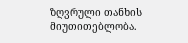ზღვრული თანხის მიუთითებლობა.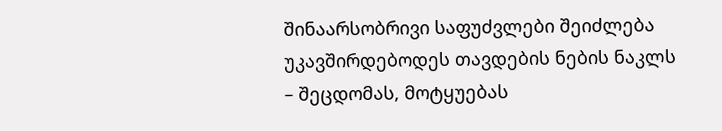შინაარსობრივი საფუძვლები შეიძლება უკავშირდებოდეს თავდების ნების ნაკლს – შეცდომას, მოტყუებას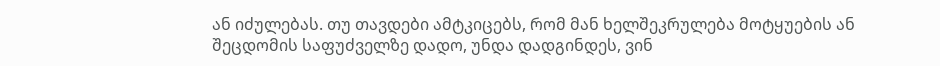ან იძულებას. თუ თავდები ამტკიცებს, რომ მან ხელშეკრულება მოტყუების ან შეცდომის საფუძველზე დადო, უნდა დადგინდეს, ვინ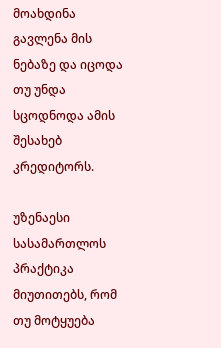მოახდინა გავლენა მის ნებაზე და იცოდა თუ უნდა სცოდნოდა ამის შესახებ კრედიტორს.

უზენაესი სასამართლოს პრაქტიკა მიუთითებს, რომ თუ მოტყუება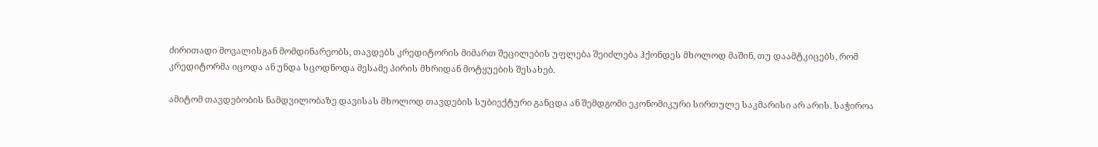ძირითადი მოვალისგან მომდინარეობს, თავდებს კრედიტორის მიმართ შეცილების უფლება შეიძლება ჰქონდეს მხოლოდ მაშინ, თუ დაამტკიცებს, რომ კრედიტორმა იცოდა ან უნდა სცოდნოდა მესამე პირის მხრიდან მოტყუების შესახებ.

ამიტომ თავდებობის ნამდვილობაზე დავისას მხოლოდ თავდების სუბიექტური განცდა ან შემდგომი ეკონომიკური სირთულე საკმარისი არ არის. საჭიროა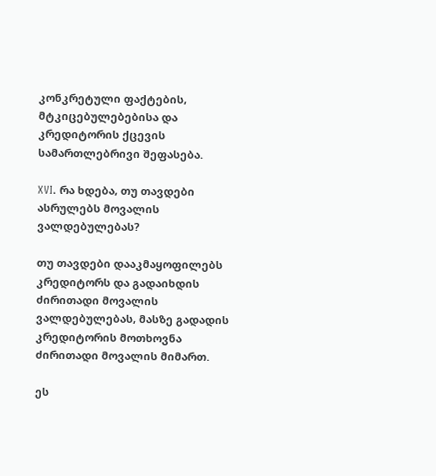კონკრეტული ფაქტების, მტკიცებულებებისა და კრედიტორის ქცევის სამართლებრივი შეფასება.

XVI. რა ხდება, თუ თავდები ასრულებს მოვალის ვალდებულებას?

თუ თავდები დააკმაყოფილებს კრედიტორს და გადაიხდის ძირითადი მოვალის ვალდებულებას, მასზე გადადის კრედიტორის მოთხოვნა ძირითადი მოვალის მიმართ.

ეს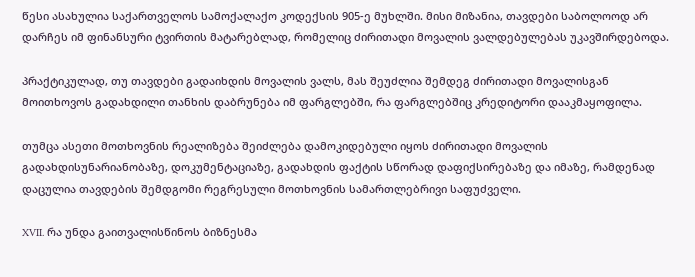წესი ასახულია საქართველოს სამოქალაქო კოდექსის 905-ე მუხლში. მისი მიზანია, თავდები საბოლოოდ არ დარჩეს იმ ფინანსური ტვირთის მატარებლად, რომელიც ძირითადი მოვალის ვალდებულებას უკავშირდებოდა.

პრაქტიკულად, თუ თავდები გადაიხდის მოვალის ვალს, მას შეუძლია შემდეგ ძირითადი მოვალისგან მოითხოვოს გადახდილი თანხის დაბრუნება იმ ფარგლებში, რა ფარგლებშიც კრედიტორი დააკმაყოფილა.

თუმცა ასეთი მოთხოვნის რეალიზება შეიძლება დამოკიდებული იყოს ძირითადი მოვალის გადახდისუნარიანობაზე, დოკუმენტაციაზე, გადახდის ფაქტის სწორად დაფიქსირებაზე და იმაზე, რამდენად დაცულია თავდების შემდგომი რეგრესული მოთხოვნის სამართლებრივი საფუძველი.

XVII. რა უნდა გაითვალისწინოს ბიზნესმა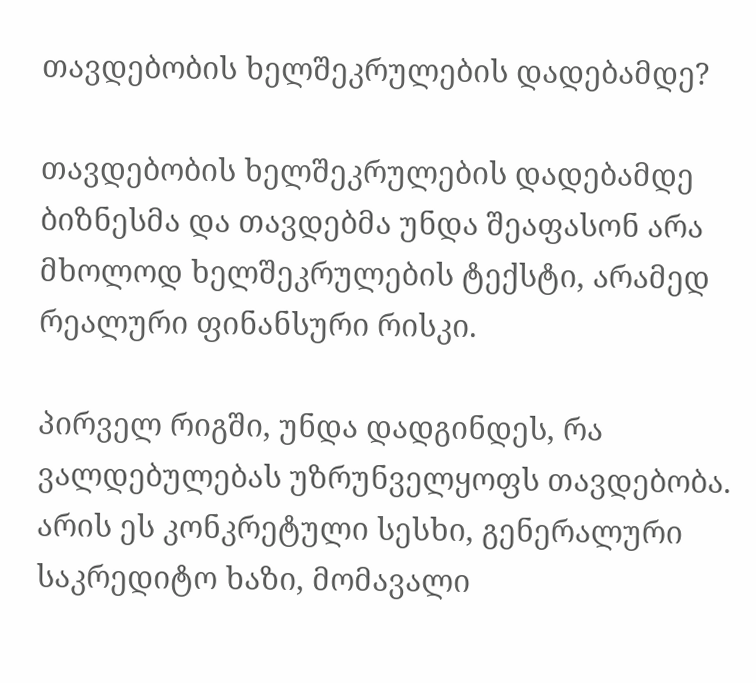თავდებობის ხელშეკრულების დადებამდე?

თავდებობის ხელშეკრულების დადებამდე ბიზნესმა და თავდებმა უნდა შეაფასონ არა მხოლოდ ხელშეკრულების ტექსტი, არამედ რეალური ფინანსური რისკი.

პირველ რიგში, უნდა დადგინდეს, რა ვალდებულებას უზრუნველყოფს თავდებობა. არის ეს კონკრეტული სესხი, გენერალური საკრედიტო ხაზი, მომავალი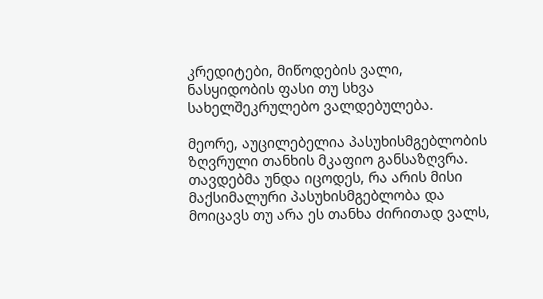კრედიტები, მიწოდების ვალი, ნასყიდობის ფასი თუ სხვა სახელშეკრულებო ვალდებულება.

მეორე, აუცილებელია პასუხისმგებლობის ზღვრული თანხის მკაფიო განსაზღვრა. თავდებმა უნდა იცოდეს, რა არის მისი მაქსიმალური პასუხისმგებლობა და მოიცავს თუ არა ეს თანხა ძირითად ვალს,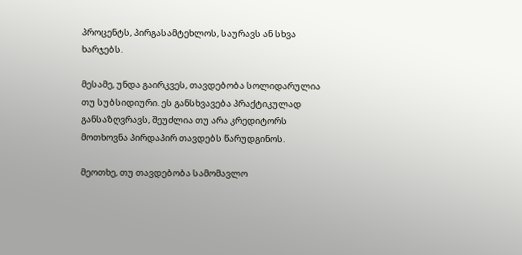პროცენტს, პირგასამტეხლოს, საურავს ან სხვა ხარჯებს.

მესამე, უნდა გაირკვეს, თავდებობა სოლიდარულია თუ სუბსიდიური. ეს განსხვავება პრაქტიკულად განსაზღვრავს, შეუძლია თუ არა კრედიტორს მოთხოვნა პირდაპირ თავდებს წარუდგინოს.

მეოთხე, თუ თავდებობა სამომავლო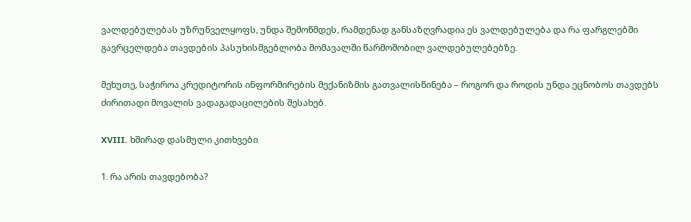ვალდებულებას უზრუნველყოფს, უნდა შემოწმდეს, რამდენად განსაზღვრადია ეს ვალდებულება და რა ფარგლებში გავრცელდება თავდების პასუხისმგებლობა მომავალში წარმოშობილ ვალდებულებებზე.

მეხუთე, საჭიროა კრედიტორის ინფორმირების მექანიზმის გათვალისწინება – როგორ და როდის უნდა ეცნობოს თავდებს ძირითადი მოვალის ვადაგადაცილების შესახებ.

XVIII. ხშირად დასმული კითხვები

1. რა არის თავდებობა?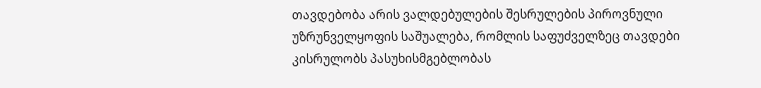თავდებობა არის ვალდებულების შესრულების პიროვნული უზრუნველყოფის საშუალება, რომლის საფუძველზეც თავდები კისრულობს პასუხისმგებლობას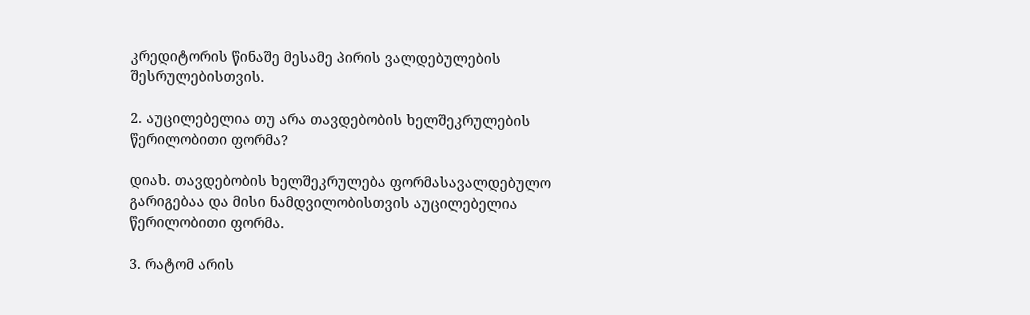კრედიტორის წინაშე მესამე პირის ვალდებულების შესრულებისთვის.

2. აუცილებელია თუ არა თავდებობის ხელშეკრულების წერილობითი ფორმა?

დიახ. თავდებობის ხელშეკრულება ფორმასავალდებულო გარიგებაა და მისი ნამდვილობისთვის აუცილებელია წერილობითი ფორმა.

3. რატომ არის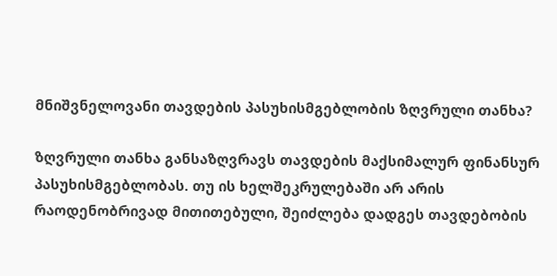მნიშვნელოვანი თავდების პასუხისმგებლობის ზღვრული თანხა?

ზღვრული თანხა განსაზღვრავს თავდების მაქსიმალურ ფინანსურ პასუხისმგებლობას. თუ ის ხელშეკრულებაში არ არის რაოდენობრივად მითითებული, შეიძლება დადგეს თავდებობის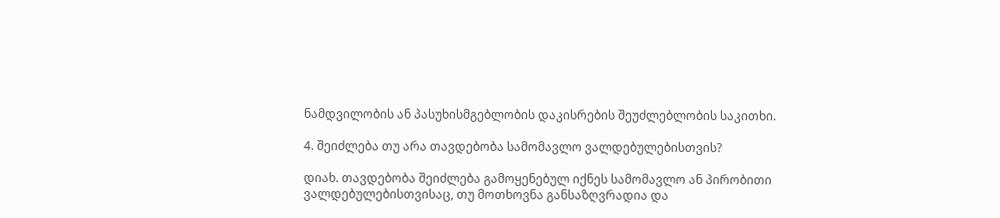ნამდვილობის ან პასუხისმგებლობის დაკისრების შეუძლებლობის საკითხი.

4. შეიძლება თუ არა თავდებობა სამომავლო ვალდებულებისთვის?

დიახ. თავდებობა შეიძლება გამოყენებულ იქნეს სამომავლო ან პირობითი ვალდებულებისთვისაც, თუ მოთხოვნა განსაზღვრადია და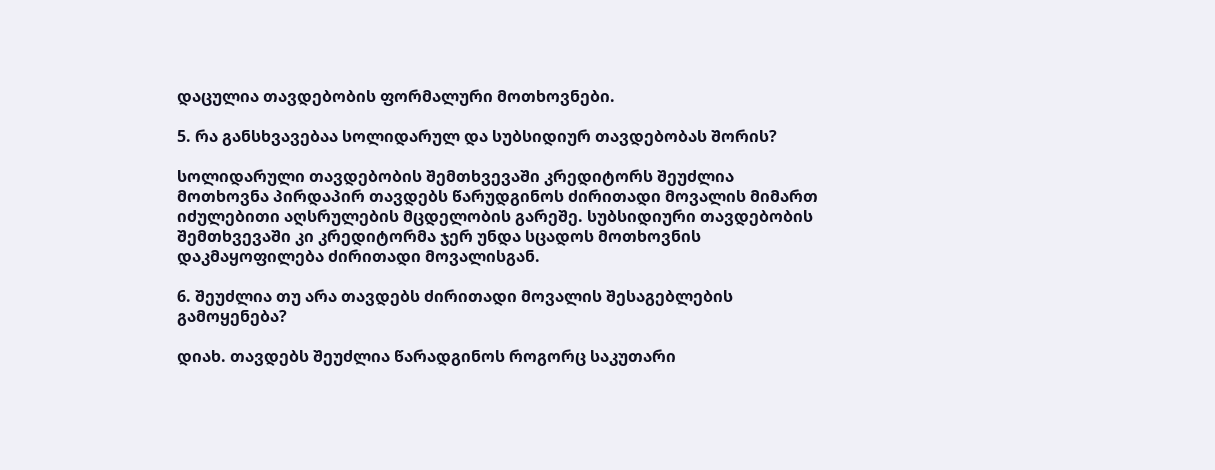დაცულია თავდებობის ფორმალური მოთხოვნები.

5. რა განსხვავებაა სოლიდარულ და სუბსიდიურ თავდებობას შორის?

სოლიდარული თავდებობის შემთხვევაში კრედიტორს შეუძლია მოთხოვნა პირდაპირ თავდებს წარუდგინოს ძირითადი მოვალის მიმართ იძულებითი აღსრულების მცდელობის გარეშე. სუბსიდიური თავდებობის შემთხვევაში კი კრედიტორმა ჯერ უნდა სცადოს მოთხოვნის დაკმაყოფილება ძირითადი მოვალისგან.

6. შეუძლია თუ არა თავდებს ძირითადი მოვალის შესაგებლების გამოყენება?

დიახ. თავდებს შეუძლია წარადგინოს როგორც საკუთარი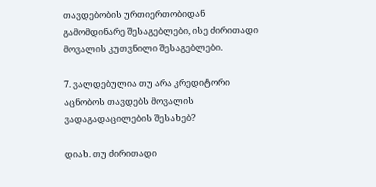თავდებობის ურთიერთობიდან გამომდინარე შესაგებლები, ისე ძირითადი მოვალის კუთვნილი შესაგებლები.

7. ვალდებულია თუ არა კრედიტორი აცნობოს თავდებს მოვალის ვადაგადაცილების შესახებ?

დიახ. თუ ძირითადი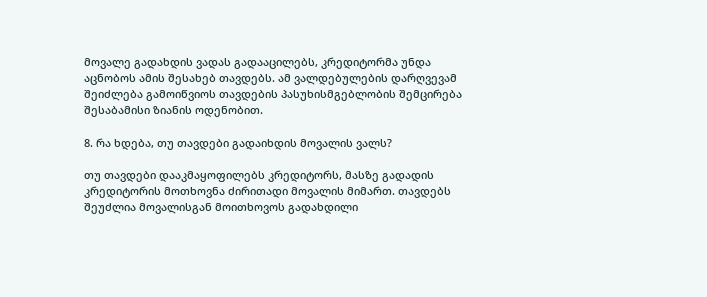მოვალე გადახდის ვადას გადააცილებს, კრედიტორმა უნდა აცნობოს ამის შესახებ თავდებს. ამ ვალდებულების დარღვევამ შეიძლება გამოიწვიოს თავდების პასუხისმგებლობის შემცირება შესაბამისი ზიანის ოდენობით.

8. რა ხდება, თუ თავდები გადაიხდის მოვალის ვალს?

თუ თავდები დააკმაყოფილებს კრედიტორს, მასზე გადადის კრედიტორის მოთხოვნა ძირითადი მოვალის მიმართ. თავდებს შეუძლია მოვალისგან მოითხოვოს გადახდილი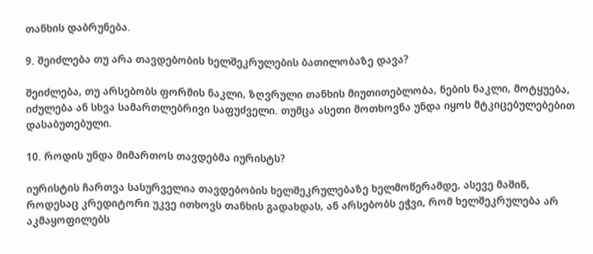თანხის დაბრუნება.

9. შეიძლება თუ არა თავდებობის ხელშეკრულების ბათილობაზე დავა?

შეიძლება, თუ არსებობს ფორმის ნაკლი, ზღვრული თანხის მიუთითებლობა, ნების ნაკლი, მოტყუება, იძულება ან სხვა სამართლებრივი საფუძველი. თუმცა ასეთი მოთხოვნა უნდა იყოს მტკიცებულებებით დასაბუთებული.

10. როდის უნდა მიმართოს თავდებმა იურისტს?

იურისტის ჩართვა სასურველია თავდებობის ხელშეკრულებაზე ხელმოწერამდე, ასევე მაშინ, როდესაც კრედიტორი უკვე ითხოვს თანხის გადახდას, ან არსებობს ეჭვი, რომ ხელშეკრულება არ აკმაყოფილებს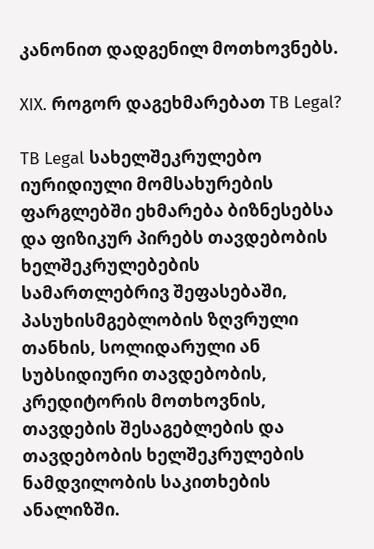კანონით დადგენილ მოთხოვნებს.

XIX. როგორ დაგეხმარებათ TB Legal?

TB Legal სახელშეკრულებო იურიდიული მომსახურების ფარგლებში ეხმარება ბიზნესებსა და ფიზიკურ პირებს თავდებობის ხელშეკრულებების სამართლებრივ შეფასებაში, პასუხისმგებლობის ზღვრული თანხის, სოლიდარული ან სუბსიდიური თავდებობის, კრედიტორის მოთხოვნის, თავდების შესაგებლების და თავდებობის ხელშეკრულების ნამდვილობის საკითხების ანალიზში.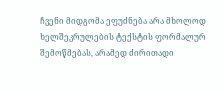ჩვენი მიდგომა ეფუძნება არა მხოლოდ ხელშეკრულების ტექსტის ფორმალურ შემოწმებას, არამედ ძირითადი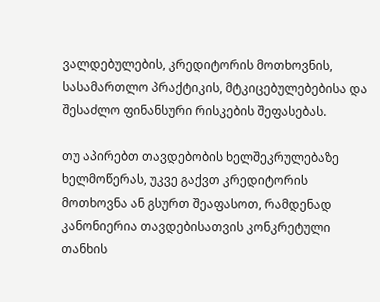ვალდებულების, კრედიტორის მოთხოვნის, სასამართლო პრაქტიკის, მტკიცებულებებისა და შესაძლო ფინანსური რისკების შეფასებას.

თუ აპირებთ თავდებობის ხელშეკრულებაზე ხელმოწერას, უკვე გაქვთ კრედიტორის მოთხოვნა ან გსურთ შეაფასოთ, რამდენად კანონიერია თავდებისათვის კონკრეტული თანხის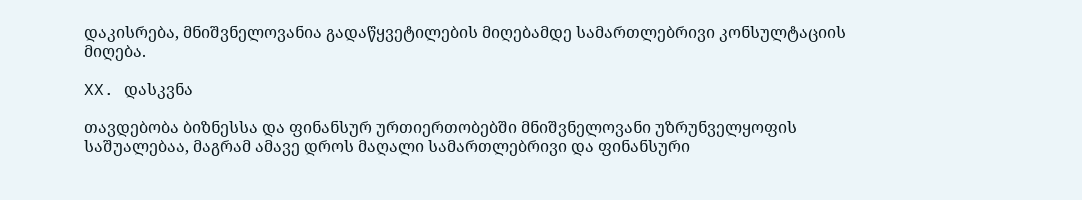დაკისრება, მნიშვნელოვანია გადაწყვეტილების მიღებამდე სამართლებრივი კონსულტაციის მიღება.

XX. დასკვნა

თავდებობა ბიზნესსა და ფინანსურ ურთიერთობებში მნიშვნელოვანი უზრუნველყოფის საშუალებაა, მაგრამ ამავე დროს მაღალი სამართლებრივი და ფინანსური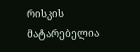რისკის მატარებელია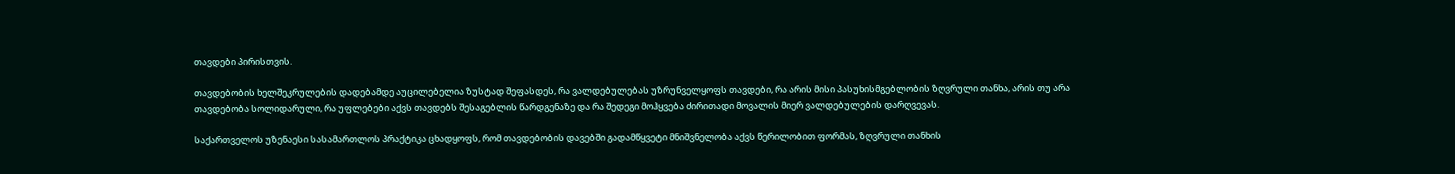თავდები პირისთვის.

თავდებობის ხელშეკრულების დადებამდე აუცილებელია ზუსტად შეფასდეს, რა ვალდებულებას უზრუნველყოფს თავდები, რა არის მისი პასუხისმგებლობის ზღვრული თანხა, არის თუ არა თავდებობა სოლიდარული, რა უფლებები აქვს თავდებს შესაგებლის წარდგენაზე და რა შედეგი მოჰყვება ძირითადი მოვალის მიერ ვალდებულების დარღვევას.

საქართველოს უზენაესი სასამართლოს პრაქტიკა ცხადყოფს, რომ თავდებობის დავებში გადამწყვეტი მნიშვნელობა აქვს წერილობით ფორმას, ზღვრული თანხის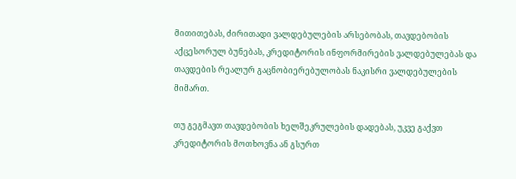მითითებას, ძირითადი ვალდებულების არსებობას, თავდებობის აქცესორულ ბუნებას, კრედიტორის ინფორმირების ვალდებულებას და თავდების რეალურ გაცნობიერებულობას ნაკისრი ვალდებულების მიმართ.

თუ გეგმავთ თავდებობის ხელშეკრულების დადებას, უკვე გაქვთ კრედიტორის მოთხოვნა ან გსურთ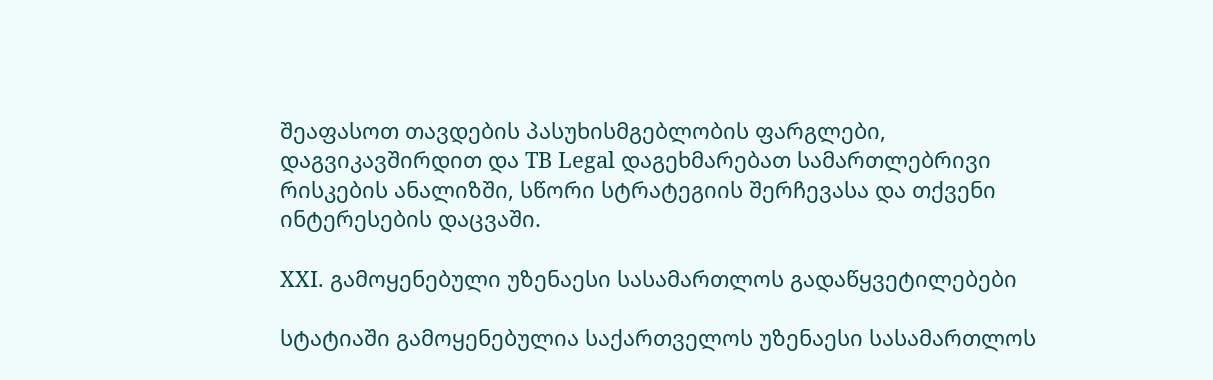შეაფასოთ თავდების პასუხისმგებლობის ფარგლები, დაგვიკავშირდით და TB Legal დაგეხმარებათ სამართლებრივი რისკების ანალიზში, სწორი სტრატეგიის შერჩევასა და თქვენი ინტერესების დაცვაში.

XXI. გამოყენებული უზენაესი სასამართლოს გადაწყვეტილებები

სტატიაში გამოყენებულია საქართველოს უზენაესი სასამართლოს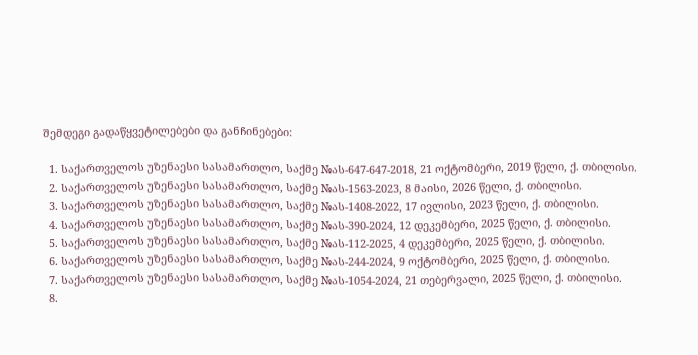შემდეგი გადაწყვეტილებები და განჩინებები:

  1. საქართველოს უზენაესი სასამართლო, საქმე №ას-647-647-2018, 21 ოქტომბერი, 2019 წელი, ქ. თბილისი.
  2. საქართველოს უზენაესი სასამართლო, საქმე №ას-1563-2023, 8 მაისი, 2026 წელი, ქ. თბილისი.
  3. საქართველოს უზენაესი სასამართლო, საქმე №ას-1408-2022, 17 ივლისი, 2023 წელი, ქ. თბილისი.
  4. საქართველოს უზენაესი სასამართლო, საქმე №ას-390-2024, 12 დეკემბერი, 2025 წელი, ქ. თბილისი.
  5. საქართველოს უზენაესი სასამართლო, საქმე №ას-112-2025, 4 დეკემბერი, 2025 წელი, ქ. თბილისი.
  6. საქართველოს უზენაესი სასამართლო, საქმე №ას-244-2024, 9 ოქტომბერი, 2025 წელი, ქ. თბილისი.
  7. საქართველოს უზენაესი სასამართლო, საქმე №ას-1054-2024, 21 თებერვალი, 2025 წელი, ქ. თბილისი.
  8.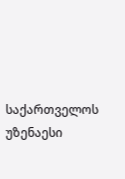საქართველოს უზენაესი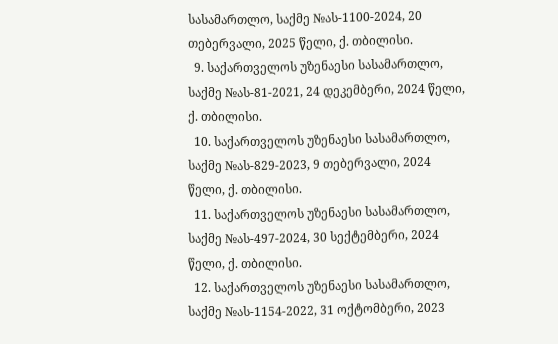სასამართლო, საქმე №ას-1100-2024, 20 თებერვალი, 2025 წელი, ქ. თბილისი.
  9. საქართველოს უზენაესი სასამართლო, საქმე №ას-81-2021, 24 დეკემბერი, 2024 წელი, ქ. თბილისი.
  10. საქართველოს უზენაესი სასამართლო, საქმე №ას-829-2023, 9 თებერვალი, 2024 წელი, ქ. თბილისი.
  11. საქართველოს უზენაესი სასამართლო, საქმე №ას-497-2024, 30 სექტემბერი, 2024 წელი, ქ. თბილისი.
  12. საქართველოს უზენაესი სასამართლო, საქმე №ას-1154-2022, 31 ოქტომბერი, 2023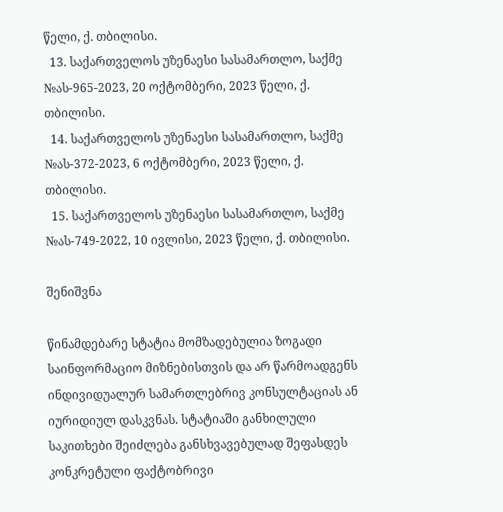წელი, ქ. თბილისი.
  13. საქართველოს უზენაესი სასამართლო, საქმე №ას-965-2023, 20 ოქტომბერი, 2023 წელი, ქ. თბილისი.
  14. საქართველოს უზენაესი სასამართლო, საქმე №ას-372-2023, 6 ოქტომბერი, 2023 წელი, ქ. თბილისი.
  15. საქართველოს უზენაესი სასამართლო, საქმე №ას-749-2022, 10 ივლისი, 2023 წელი, ქ. თბილისი.

შენიშვნა

წინამდებარე სტატია მომზადებულია ზოგადი საინფორმაციო მიზნებისთვის და არ წარმოადგენს ინდივიდუალურ სამართლებრივ კონსულტაციას ან იურიდიულ დასკვნას. სტატიაში განხილული საკითხები შეიძლება განსხვავებულად შეფასდეს კონკრეტული ფაქტობრივი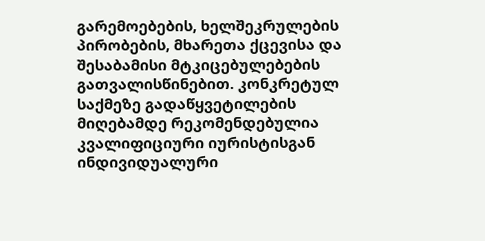გარემოებების, ხელშეკრულების პირობების, მხარეთა ქცევისა და შესაბამისი მტკიცებულებების გათვალისწინებით. კონკრეტულ საქმეზე გადაწყვეტილების მიღებამდე რეკომენდებულია კვალიფიციური იურისტისგან ინდივიდუალური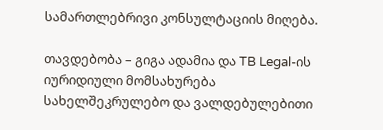სამართლებრივი კონსულტაციის მიღება.

თავდებობა – გიგა ადამია და TB Legal-ის იურიდიული მომსახურება სახელშეკრულებო და ვალდებულებითი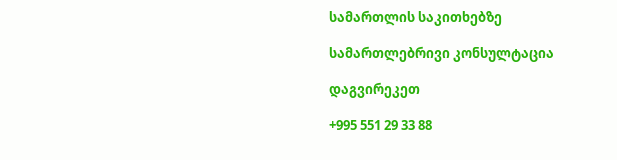სამართლის საკითხებზე

სამართლებრივი კონსულტაცია

დაგვირეკეთ

+995 551 29 33 88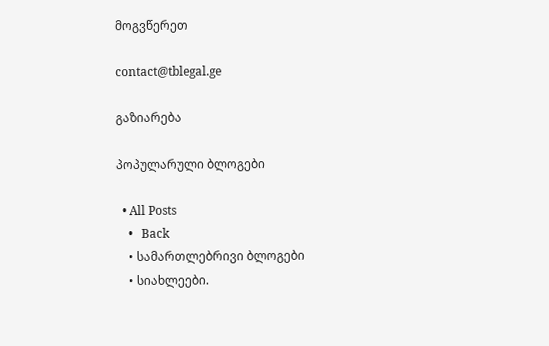მოგვწერეთ

contact@tblegal.ge

გაზიარება

პოპულარული ბლოგები

  • All Posts
    •   Back
    • სამართლებრივი ბლოგები
    • სიახლეები.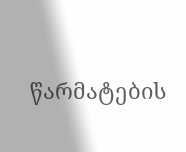წარმატების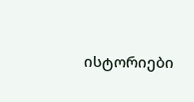ისტორიები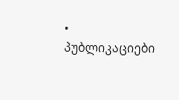• პუბლიკაციები